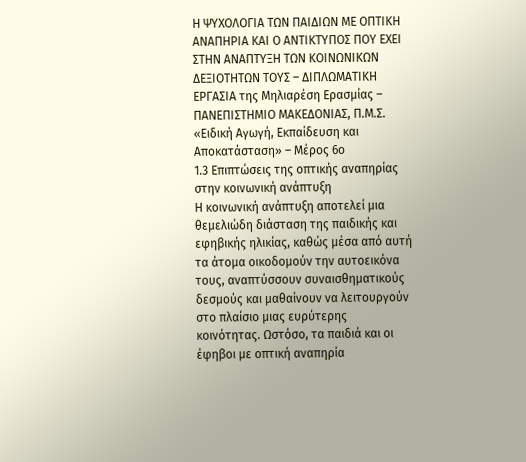Η ΨΥΧΟΛΟΓΙΑ ΤΩΝ ΠΑΙΔΙΩΝ ΜΕ ΟΠΤΙΚΗ ΑΝΑΠΗΡΙΑ ΚΑΙ Ο ΑΝΤΙΚΤΥΠΟΣ ΠΟΥ ΕΧΕΙ ΣΤΗΝ ΑΝΑΠΤΥΞΗ ΤΩΝ ΚΟΙΝΩΝΙΚΩΝ ΔΕΞΙΟΤΗΤΩΝ ΤΟΥΣ – ΔΙΠΛΩΜΑΤΙΚΗ ΕΡΓΑΣΙΑ της Μηλιαρέση Ερασμίας – ΠΑΝΕΠΙΣΤΗΜΙΟ ΜΑΚΕΔΟΝΙΑΣ, Π.Μ.Σ. «Ειδική Αγωγή, Εκπαίδευση και Αποκατάσταση» – Μέρος 6ο
1.3 Επιπτώσεις της οπτικής αναπηρίας στην κοινωνική ανάπτυξη
Η κοινωνική ανάπτυξη αποτελεί μια θεμελιώδη διάσταση της παιδικής και εφηβικής ηλικίας, καθώς μέσα από αυτή τα άτομα οικοδομούν την αυτοεικόνα τους, αναπτύσσουν συναισθηματικούς δεσμούς και μαθαίνουν να λειτουργούν στο πλαίσιο μιας ευρύτερης κοινότητας. Ωστόσο, τα παιδιά και οι έφηβοι με οπτική αναπηρία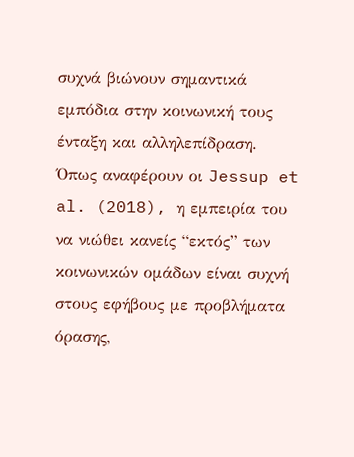συχνά βιώνουν σημαντικά εμπόδια στην κοινωνική τους ένταξη και αλληλεπίδραση. Όπως αναφέρουν οι Jessup et al. (2018), η εμπειρία του να νιώθει κανείς “εκτός” των κοινωνικών ομάδων είναι συχνή στους εφήβους με προβλήματα όρασης,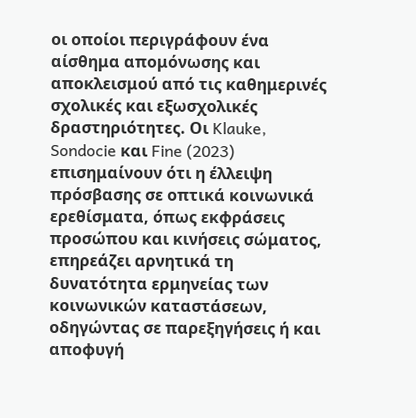οι οποίοι περιγράφουν ένα αίσθημα απομόνωσης και αποκλεισμού από τις καθημερινές σχολικές και εξωσχολικές δραστηριότητες. Οι Klauke, Sondocie και Fine (2023) επισημαίνουν ότι η έλλειψη πρόσβασης σε οπτικά κοινωνικά ερεθίσματα, όπως εκφράσεις προσώπου και κινήσεις σώματος, επηρεάζει αρνητικά τη δυνατότητα ερμηνείας των κοινωνικών καταστάσεων, οδηγώντας σε παρεξηγήσεις ή και αποφυγή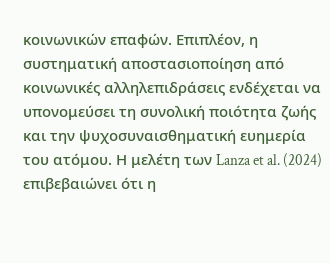κοινωνικών επαφών. Επιπλέον, η συστηματική αποστασιοποίηση από κοινωνικές αλληλεπιδράσεις ενδέχεται να υπονομεύσει τη συνολική ποιότητα ζωής και την ψυχοσυναισθηματική ευημερία του ατόμου. Η μελέτη των Lanza et al. (2024) επιβεβαιώνει ότι η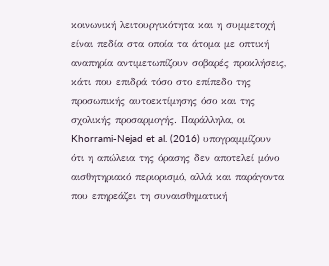κοινωνική λειτουργικότητα και η συμμετοχή είναι πεδία στα οποία τα άτομα με οπτική αναπηρία αντιμετωπίζουν σοβαρές προκλήσεις, κάτι που επιδρά τόσο στο επίπεδο της προσωπικής αυτοεκτίμησης όσο και της σχολικής προσαρμογής. Παράλληλα, οι Khorrami-Nejad et al. (2016) υπογραμμίζουν ότι η απώλεια της όρασης δεν αποτελεί μόνο αισθητηριακό περιορισμό, αλλά και παράγοντα που επηρεάζει τη συναισθηματική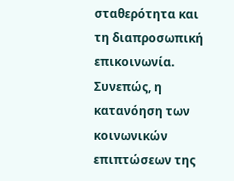σταθερότητα και τη διαπροσωπική επικοινωνία. Συνεπώς, η κατανόηση των κοινωνικών επιπτώσεων της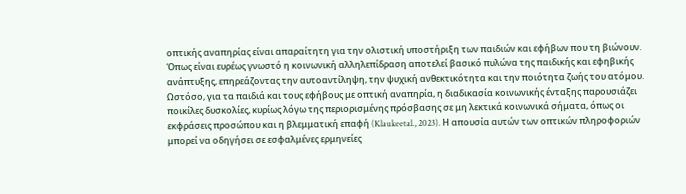οπτικής αναπηρίας είναι απαραίτητη για την ολιστική υποστήριξη των παιδιών και εφήβων που τη βιώνουν.
Όπως είναι ευρέως γνωστό η κοινωνική αλληλεπίδραση αποτελεί βασικό πυλώνα της παιδικής και εφηβικής ανάπτυξης, επηρεάζοντας την αυτοαντίληψη, την ψυχική ανθεκτικότητα και την ποιότητα ζωής του ατόμου. Ωστόσο, για τα παιδιά και τους εφήβους με οπτική αναπηρία, η διαδικασία κοινωνικής ένταξης παρουσιάζει ποικίλες δυσκολίες, κυρίως λόγω της περιορισμένης πρόσβασης σε μη λεκτικά κοινωνικά σήματα, όπως οι εκφράσεις προσώπου και η βλεμματική επαφή (Klaukeetal., 2023). Η απουσία αυτών των οπτικών πληροφοριών μπορεί να οδηγήσει σε εσφαλμένες ερμηνείες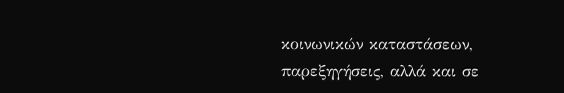κοινωνικών καταστάσεων, παρεξηγήσεις, αλλά και σε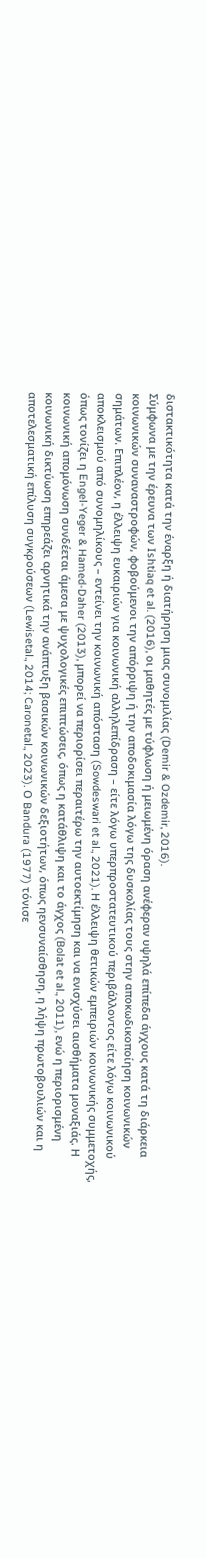διστακτικότητα κατά την έναρξη ή διατήρηση μιας συνομιλίας (Demir & Ozdemir, 2016).
Σύμφωνα με την έρευνα των Ishtiaq et al. (2016), οι μαθητές με τύφλωση ή μειωμένη όραση ανέφεραν υψηλά επίπεδα άγχους κατά τη διάρκεια κοινωνικών συναναστροφών, φοβούμενοι την απόρριψη ή την αποδοκιμασία λόγω της δυσκολίας τους στην αποκωδικοποίηση κοινωνικών σημάτων. Επιπλέον, η έλλειψη ευκαιριών για κοινωνική αλληλεπίδραση – είτε λόγω υπερπροστατευτικού περιβάλλοντος είτε λόγω κοινωνικού αποκλεισμού από συνομηλίκους – εντείνει την κοινωνική απόσταση (Sowdeswari et al., 2021). Η έλλειψη θετικών εμπειριών κοινωνικής συμμετοχής, όπως τονίζει η Engel-Yeger & Hamed-Daher (2013), μπορεί να περιορίσει περαιτέρω την αυτοεκτίμηση και να ενισχύσει αισθήματα μοναξιάς. Η κοινωνική απομόνωση συνδέεται άμεσα με ψυχολογικές επιπτώσεις, όπως η κατάθλιψη και το άγχος (Bolat et al., 2011), ενώ η περιορισμένη κοινωνική δικτύωση επηρεάζει αρνητικά την ανάπτυξη βασικών κοινωνικών δεξιοτήτων, όπως ηενσυναίσθηση, η λήψη πρωτοβουλιών και η αποτελεσματική επίλυση συγκρούσεων (Lewisetal., 2014; Caronetal., 2023). Ο Bandura (1977) τόνισε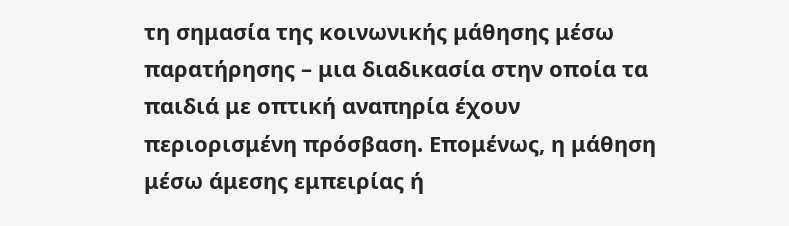τη σημασία της κοινωνικής μάθησης μέσω παρατήρησης – μια διαδικασία στην οποία τα παιδιά με οπτική αναπηρία έχουν περιορισμένη πρόσβαση. Επομένως, η μάθηση μέσω άμεσης εμπειρίας ή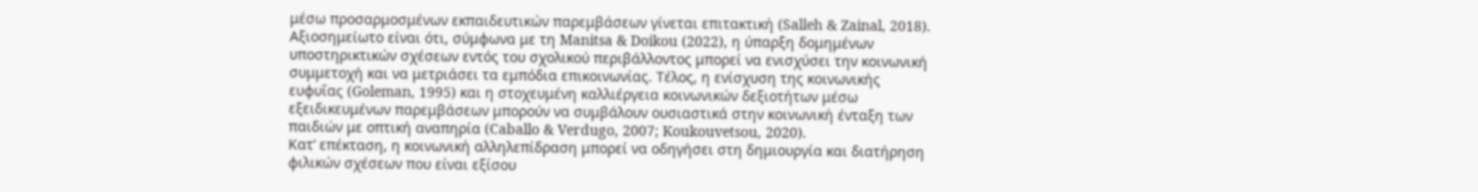μέσω προσαρμοσμένων εκπαιδευτικών παρεμβάσεων γίνεται επιτακτική (Salleh & Zainal, 2018).
Αξιοσημείωτο είναι ότι, σύμφωνα με τη Manitsa & Doikou (2022), η ύπαρξη δομημένων υποστηρικτικών σχέσεων εντός του σχολικού περιβάλλοντος μπορεί να ενισχύσει την κοινωνική συμμετοχή και να μετριάσει τα εμπόδια επικοινωνίας. Τέλος, η ενίσχυση της κοινωνικής ευφυΐας (Goleman, 1995) και η στοχευμένη καλλιέργεια κοινωνικών δεξιοτήτων μέσω εξειδικευμένων παρεμβάσεων μπορούν να συμβάλουν ουσιαστικά στην κοινωνική ένταξη των παιδιών με οπτική αναπηρία (Caballo & Verdugo, 2007; Koukouvetsou, 2020).
Κατ’ επέκταση, η κοινωνική αλληλεπίδραση μπορεί να οδηγήσει στη δημιουργία και διατήρηση φιλικών σχέσεων που είναι εξίσου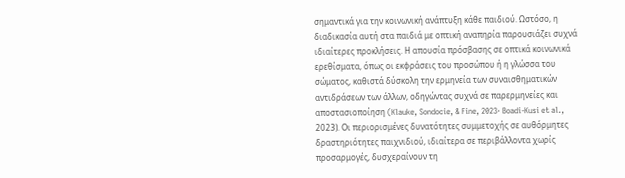σημαντικά για την κοινωνική ανάπτυξη κάθε παιδιού. Ωστόσο, η διαδικασία αυτή στα παιδιά με οπτική αναπηρία παρουσιάζει συχνά ιδιαίτερες προκλήσεις. Η απουσία πρόσβασης σε οπτικά κοινωνικά ερεθίσματα, όπως οι εκφράσεις του προσώπου ή η γλώσσα του σώματος, καθιστά δύσκολη την ερμηνεία των συναισθηματικών αντιδράσεων των άλλων, οδηγώντας συχνά σε παρερμηνείες και αποστασιοποίηση (Klauke, Sondocie, & Fine, 2023· Boadi-Kusi et al., 2023). Οι περιορισμένες δυνατότητες συμμετοχής σε αυθόρμητες δραστηριότητες παιχνιδιού, ιδιαίτερα σε περιβάλλοντα χωρίς προσαρμογές, δυσχεραίνουν τη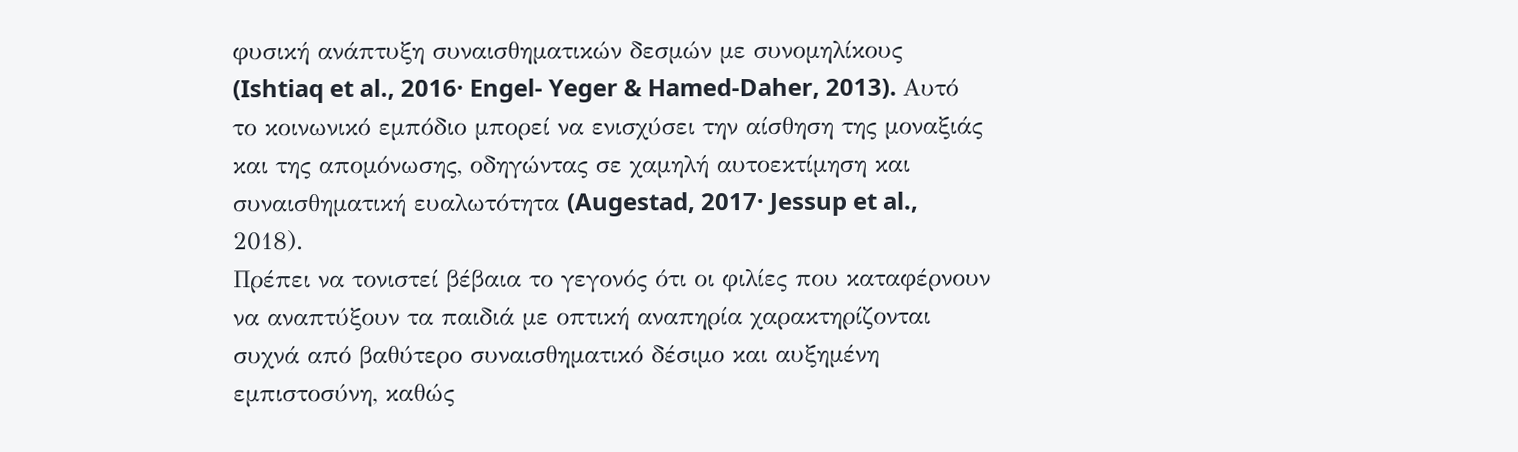φυσική ανάπτυξη συναισθηματικών δεσμών με συνομηλίκους (Ishtiaq et al., 2016· Engel- Yeger & Hamed-Daher, 2013). Αυτό το κοινωνικό εμπόδιο μπορεί να ενισχύσει την αίσθηση της μοναξιάς και της απομόνωσης, οδηγώντας σε χαμηλή αυτοεκτίμηση και συναισθηματική ευαλωτότητα (Augestad, 2017· Jessup et al., 2018).
Πρέπει να τονιστεί βέβαια το γεγονός ότι οι φιλίες που καταφέρνουν να αναπτύξουν τα παιδιά με οπτική αναπηρία χαρακτηρίζονται συχνά από βαθύτερο συναισθηματικό δέσιμο και αυξημένη εμπιστοσύνη, καθώς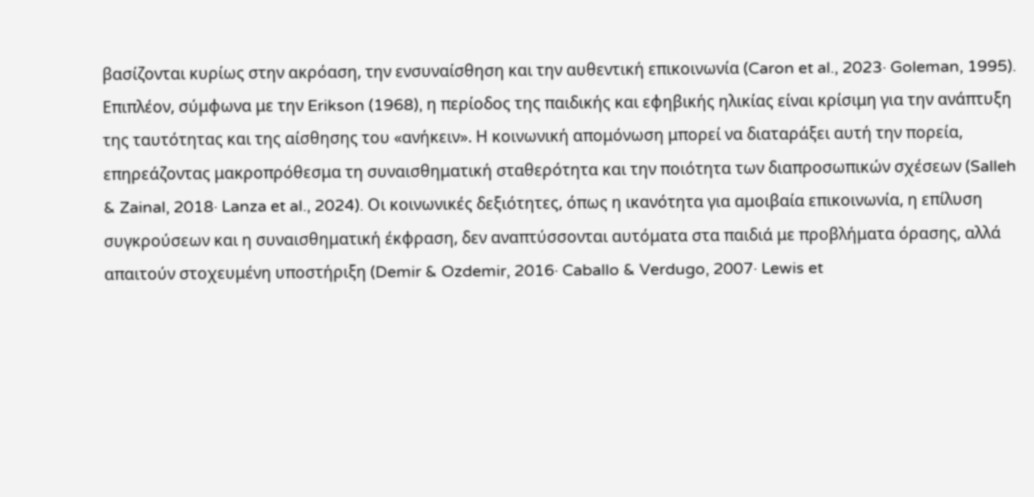βασίζονται κυρίως στην ακρόαση, την ενσυναίσθηση και την αυθεντική επικοινωνία (Caron et al., 2023· Goleman, 1995). Επιπλέον, σύμφωνα με την Erikson (1968), η περίοδος της παιδικής και εφηβικής ηλικίας είναι κρίσιμη για την ανάπτυξη της ταυτότητας και της αίσθησης του «ανήκειν». Η κοινωνική απομόνωση μπορεί να διαταράξει αυτή την πορεία, επηρεάζοντας μακροπρόθεσμα τη συναισθηματική σταθερότητα και την ποιότητα των διαπροσωπικών σχέσεων (Salleh & Zainal, 2018· Lanza et al., 2024). Οι κοινωνικές δεξιότητες, όπως η ικανότητα για αμοιβαία επικοινωνία, η επίλυση συγκρούσεων και η συναισθηματική έκφραση, δεν αναπτύσσονται αυτόματα στα παιδιά με προβλήματα όρασης, αλλά απαιτούν στοχευμένη υποστήριξη (Demir & Ozdemir, 2016· Caballo & Verdugo, 2007· Lewis et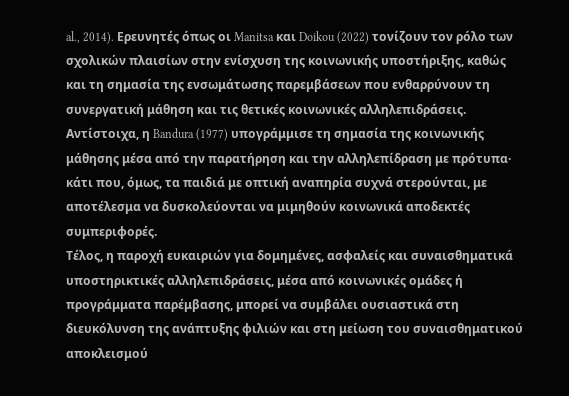al., 2014). Ερευνητές όπως οι Manitsa και Doikou (2022) τονίζουν τον ρόλο των σχολικών πλαισίων στην ενίσχυση της κοινωνικής υποστήριξης, καθώς και τη σημασία της ενσωμάτωσης παρεμβάσεων που ενθαρρύνουν τη συνεργατική μάθηση και τις θετικές κοινωνικές αλληλεπιδράσεις. Αντίστοιχα, η Bandura (1977) υπογράμμισε τη σημασία της κοινωνικής μάθησης μέσα από την παρατήρηση και την αλληλεπίδραση με πρότυπα· κάτι που, όμως, τα παιδιά με οπτική αναπηρία συχνά στερούνται, με αποτέλεσμα να δυσκολεύονται να μιμηθούν κοινωνικά αποδεκτές συμπεριφορές.
Τέλος, η παροχή ευκαιριών για δομημένες, ασφαλείς και συναισθηματικά υποστηρικτικές αλληλεπιδράσεις, μέσα από κοινωνικές ομάδες ή προγράμματα παρέμβασης, μπορεί να συμβάλει ουσιαστικά στη διευκόλυνση της ανάπτυξης φιλιών και στη μείωση του συναισθηματικού αποκλεισμού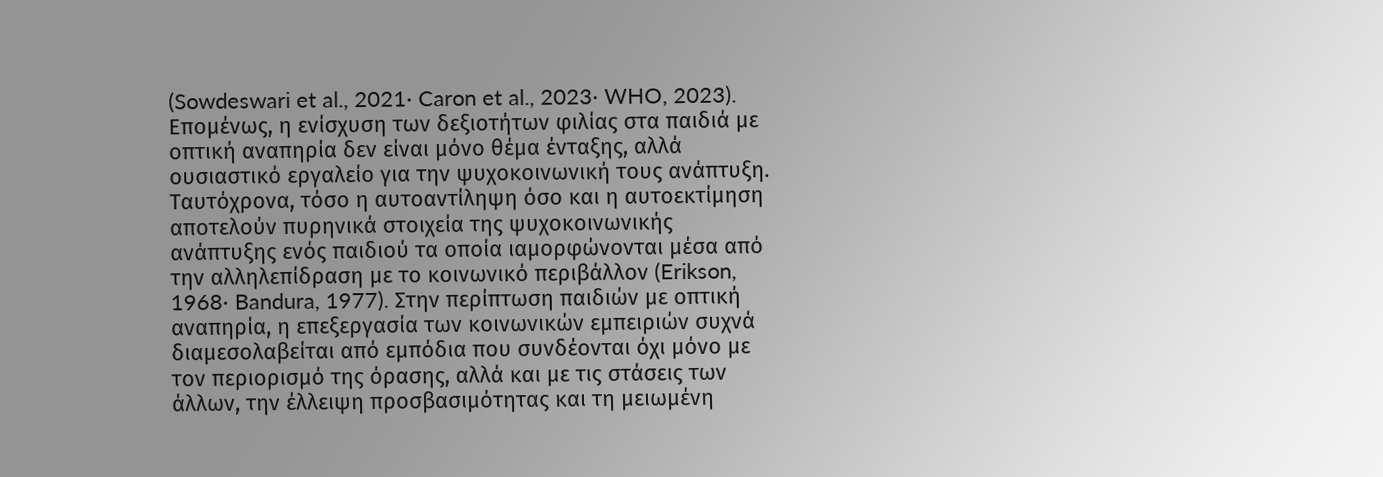(Sowdeswari et al., 2021· Caron et al., 2023· WHO, 2023). Επομένως, η ενίσχυση των δεξιοτήτων φιλίας στα παιδιά με οπτική αναπηρία δεν είναι μόνο θέμα ένταξης, αλλά ουσιαστικό εργαλείο για την ψυχοκοινωνική τους ανάπτυξη. Ταυτόχρονα, τόσο η αυτοαντίληψη όσο και η αυτοεκτίμηση αποτελούν πυρηνικά στοιχεία της ψυχοκοινωνικής ανάπτυξης ενός παιδιού τα οποία ιαμορφώνονται μέσα από την αλληλεπίδραση με το κοινωνικό περιβάλλον (Erikson, 1968· Bandura, 1977). Στην περίπτωση παιδιών με οπτική αναπηρία, η επεξεργασία των κοινωνικών εμπειριών συχνά διαμεσολαβείται από εμπόδια που συνδέονται όχι μόνο με τον περιορισμό της όρασης, αλλά και με τις στάσεις των άλλων, την έλλειψη προσβασιμότητας και τη μειωμένη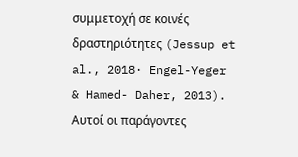συμμετοχή σε κοινές δραστηριότητες (Jessup et al., 2018· Engel-Yeger & Hamed- Daher, 2013). Αυτοί οι παράγοντες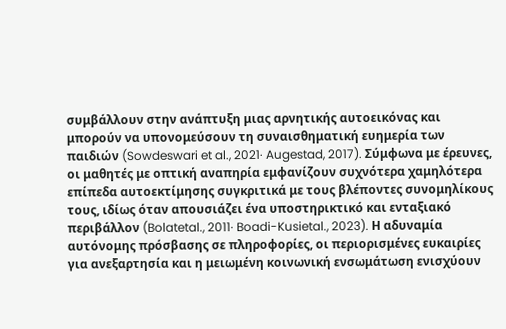συμβάλλουν στην ανάπτυξη μιας αρνητικής αυτοεικόνας και μπορούν να υπονομεύσουν τη συναισθηματική ευημερία των παιδιών (Sowdeswari et al., 2021· Augestad, 2017). Σύμφωνα με έρευνες, οι μαθητές με οπτική αναπηρία εμφανίζουν συχνότερα χαμηλότερα επίπεδα αυτοεκτίμησης συγκριτικά με τους βλέποντες συνομηλίκους τους, ιδίως όταν απουσιάζει ένα υποστηρικτικό και ενταξιακό περιβάλλον (Bolatetal., 2011· Boadi-Kusietal., 2023). Η αδυναμία αυτόνομης πρόσβασης σε πληροφορίες, οι περιορισμένες ευκαιρίες για ανεξαρτησία και η μειωμένη κοινωνική ενσωμάτωση ενισχύουν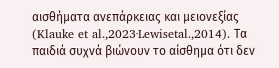αισθήματα ανεπάρκειας και μειονεξίας (Klauke et al.,2023·Lewisetal.,2014). Τα παιδιά συχνά βιώνουν το αίσθημα ότι δεν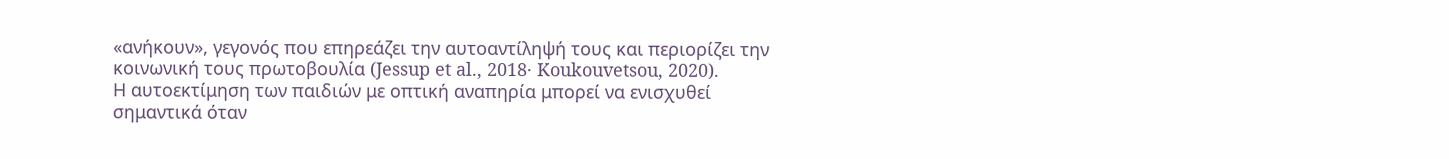«ανήκουν», γεγονός που επηρεάζει την αυτοαντίληψή τους και περιορίζει την κοινωνική τους πρωτοβουλία (Jessup et al., 2018· Koukouvetsou, 2020).
Η αυτοεκτίμηση των παιδιών με οπτική αναπηρία μπορεί να ενισχυθεί σημαντικά όταν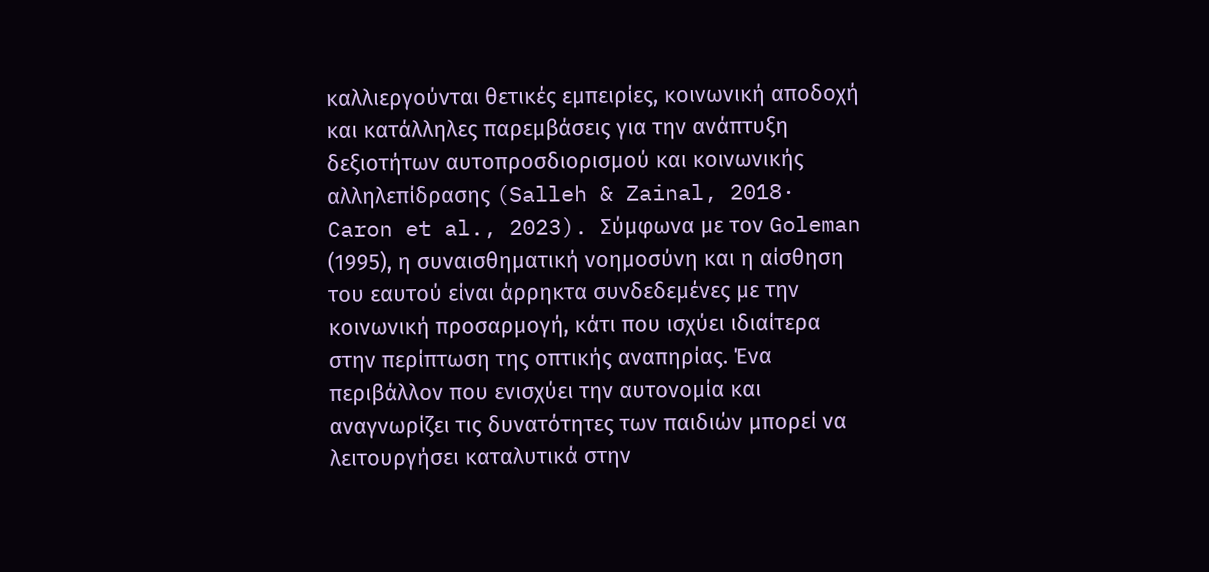καλλιεργούνται θετικές εμπειρίες, κοινωνική αποδοχή και κατάλληλες παρεμβάσεις για την ανάπτυξη δεξιοτήτων αυτοπροσδιορισμού και κοινωνικής αλληλεπίδρασης (Salleh & Zainal, 2018· Caron et al., 2023). Σύμφωνα με τον Goleman (1995), η συναισθηματική νοημοσύνη και η αίσθηση του εαυτού είναι άρρηκτα συνδεδεμένες με την κοινωνική προσαρμογή, κάτι που ισχύει ιδιαίτερα στην περίπτωση της οπτικής αναπηρίας. Ένα περιβάλλον που ενισχύει την αυτονομία και αναγνωρίζει τις δυνατότητες των παιδιών μπορεί να λειτουργήσει καταλυτικά στην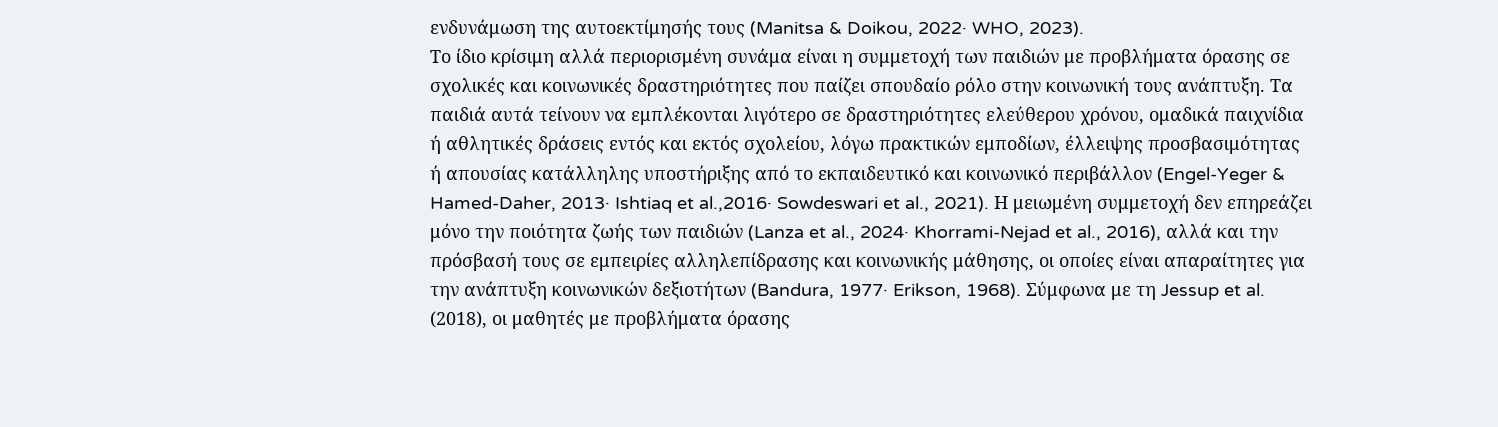ενδυνάμωση της αυτοεκτίμησής τους (Manitsa & Doikou, 2022· WHO, 2023).
Το ίδιο κρίσιμη αλλά περιορισμένη συνάμα είναι η συμμετοχή των παιδιών με προβλήματα όρασης σε σχολικές και κοινωνικές δραστηριότητες που παίζει σπουδαίο ρόλο στην κοινωνική τους ανάπτυξη. Τα παιδιά αυτά τείνουν να εμπλέκονται λιγότερο σε δραστηριότητες ελεύθερου χρόνου, ομαδικά παιχνίδια ή αθλητικές δράσεις εντός και εκτός σχολείου, λόγω πρακτικών εμποδίων, έλλειψης προσβασιμότητας ή απουσίας κατάλληλης υποστήριξης από το εκπαιδευτικό και κοινωνικό περιβάλλον (Engel-Yeger & Hamed-Daher, 2013· Ishtiaq et al.,2016· Sowdeswari et al., 2021). Η μειωμένη συμμετοχή δεν επηρεάζει μόνο την ποιότητα ζωής των παιδιών (Lanza et al., 2024· Khorrami-Nejad et al., 2016), αλλά και την πρόσβασή τους σε εμπειρίες αλληλεπίδρασης και κοινωνικής μάθησης, οι οποίες είναι απαραίτητες για την ανάπτυξη κοινωνικών δεξιοτήτων (Bandura, 1977· Erikson, 1968). Σύμφωνα με τη Jessup et al. (2018), οι μαθητές με προβλήματα όρασης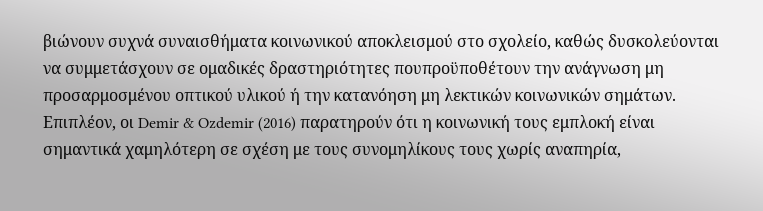βιώνουν συχνά συναισθήματα κοινωνικού αποκλεισμού στο σχολείο, καθώς δυσκολεύονται να συμμετάσχουν σε ομαδικές δραστηριότητες πουπροϋποθέτουν την ανάγνωση μη προσαρμοσμένου οπτικού υλικού ή την κατανόηση μη λεκτικών κοινωνικών σημάτων. Επιπλέον, οι Demir & Ozdemir (2016) παρατηρούν ότι η κοινωνική τους εμπλοκή είναι σημαντικά χαμηλότερη σε σχέση με τους συνομηλίκους τους χωρίς αναπηρία,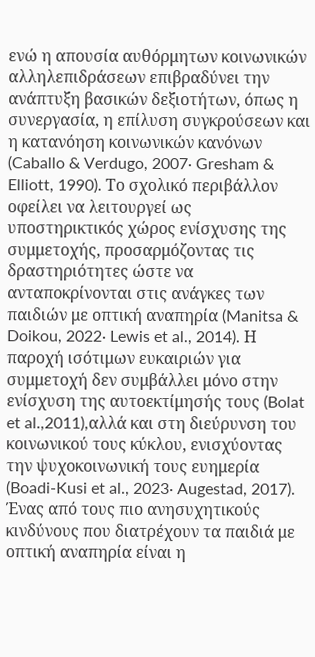ενώ η απουσία αυθόρμητων κοινωνικών αλληλεπιδράσεων επιβραδύνει την ανάπτυξη βασικών δεξιοτήτων, όπως η συνεργασία, η επίλυση συγκρούσεων και η κατανόηση κοινωνικών κανόνων (Caballo & Verdugo, 2007· Gresham & Elliott, 1990). Το σχολικό περιβάλλον οφείλει να λειτουργεί ως υποστηρικτικός χώρος ενίσχυσης της συμμετοχής, προσαρμόζοντας τις δραστηριότητες ώστε να ανταποκρίνονται στις ανάγκες των παιδιών με οπτική αναπηρία (Manitsa & Doikou, 2022· Lewis et al., 2014). Η παροχή ισότιμων ευκαιριών για συμμετοχή δεν συμβάλλει μόνο στην ενίσχυση της αυτοεκτίμησής τους (Bolat et al.,2011),αλλά και στη διεύρυνση του κοινωνικού τους κύκλου, ενισχύοντας την ψυχοκοινωνική τους ευημερία (Boadi-Kusi et al., 2023· Augestad, 2017).
Ένας από τους πιο ανησυχητικούς κινδύνους που διατρέχουν τα παιδιά με οπτική αναπηρία είναι η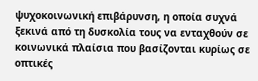ψυχοκοινωνική επιβάρυνση, η οποία συχνά ξεκινά από τη δυσκολία τους να ενταχθούν σε κοινωνικά πλαίσια που βασίζονται κυρίως σε οπτικές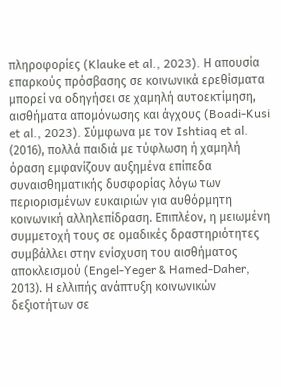πληροφορίες (Klauke et al., 2023). Η απουσία επαρκούς πρόσβασης σε κοινωνικά ερεθίσματα μπορεί να οδηγήσει σε χαμηλή αυτοεκτίμηση, αισθήματα απομόνωσης και άγχους (Boadi-Kusi et al., 2023). Σύμφωνα με τον Ishtiaq et al. (2016), πολλά παιδιά με τύφλωση ή χαμηλή όραση εμφανίζουν αυξημένα επίπεδα συναισθηματικής δυσφορίας λόγω των περιορισμένων ευκαιριών για αυθόρμητη κοινωνική αλληλεπίδραση. Επιπλέον, η μειωμένη συμμετοχή τους σε ομαδικές δραστηριότητες συμβάλλει στην ενίσχυση του αισθήματος αποκλεισμού (Engel-Yeger & Hamed-Daher, 2013). Η ελλιπής ανάπτυξη κοινωνικών δεξιοτήτων σε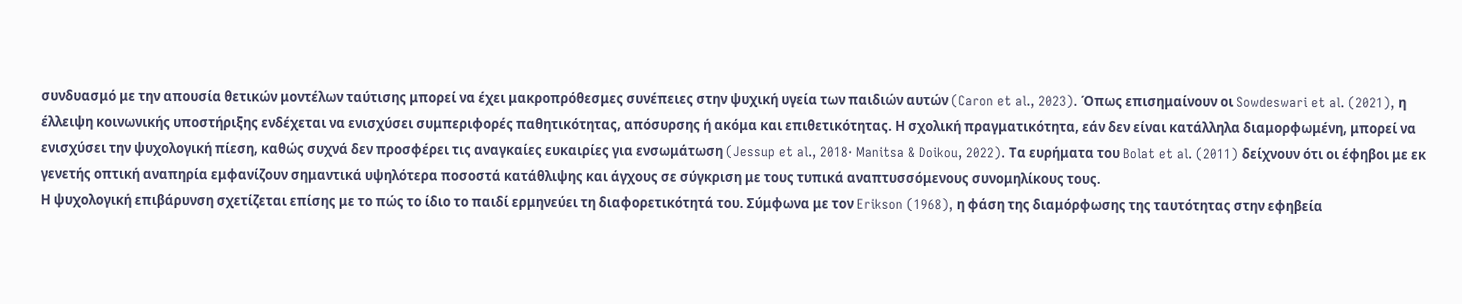συνδυασμό με την απουσία θετικών μοντέλων ταύτισης μπορεί να έχει μακροπρόθεσμες συνέπειες στην ψυχική υγεία των παιδιών αυτών (Caron et al., 2023). Όπως επισημαίνουν οι Sowdeswari et al. (2021), η έλλειψη κοινωνικής υποστήριξης ενδέχεται να ενισχύσει συμπεριφορές παθητικότητας, απόσυρσης ή ακόμα και επιθετικότητας. Η σχολική πραγματικότητα, εάν δεν είναι κατάλληλα διαμορφωμένη, μπορεί να ενισχύσει την ψυχολογική πίεση, καθώς συχνά δεν προσφέρει τις αναγκαίες ευκαιρίες για ενσωμάτωση (Jessup et al., 2018· Manitsa & Doikou, 2022). Τα ευρήματα του Bolat et al. (2011) δείχνουν ότι οι έφηβοι με εκ γενετής οπτική αναπηρία εμφανίζουν σημαντικά υψηλότερα ποσοστά κατάθλιψης και άγχους σε σύγκριση με τους τυπικά αναπτυσσόμενους συνομηλίκους τους.
Η ψυχολογική επιβάρυνση σχετίζεται επίσης με το πώς το ίδιο το παιδί ερμηνεύει τη διαφορετικότητά του. Σύμφωνα με τον Erikson (1968), η φάση της διαμόρφωσης της ταυτότητας στην εφηβεία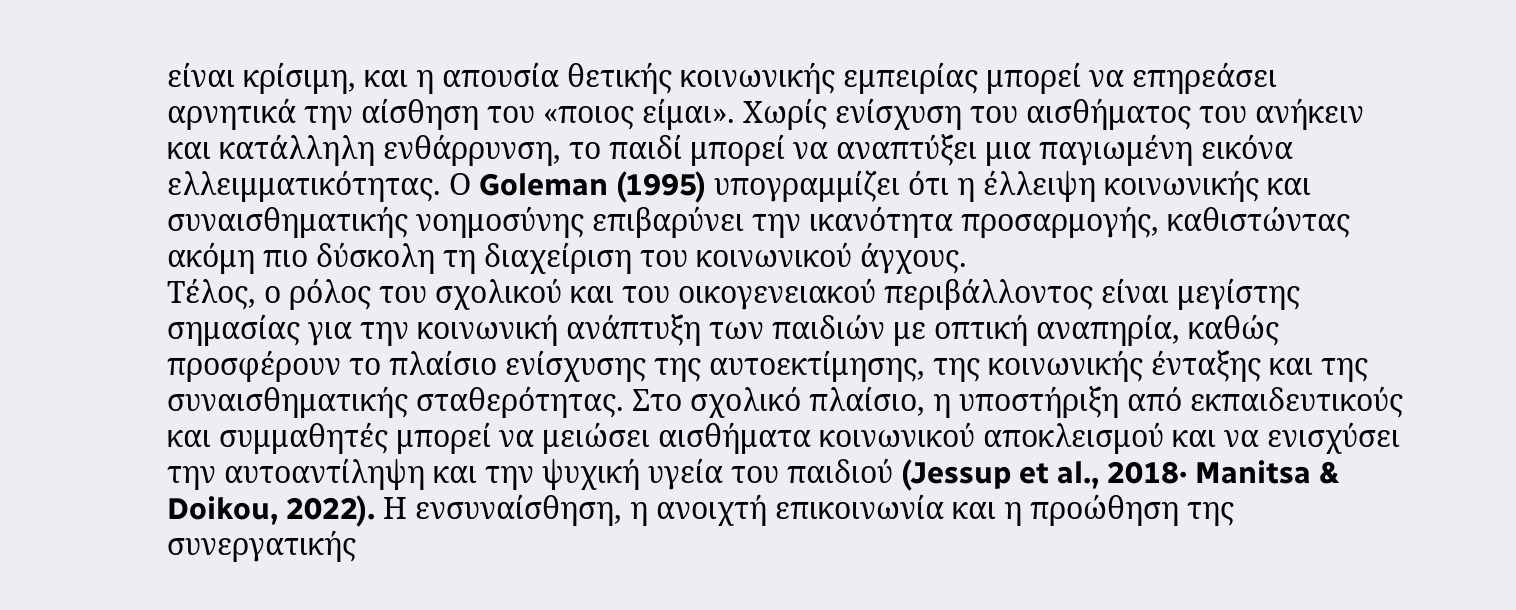είναι κρίσιμη, και η απουσία θετικής κοινωνικής εμπειρίας μπορεί να επηρεάσει αρνητικά την αίσθηση του «ποιος είμαι». Χωρίς ενίσχυση του αισθήματος του ανήκειν και κατάλληλη ενθάρρυνση, το παιδί μπορεί να αναπτύξει μια παγιωμένη εικόνα ελλειμματικότητας. Ο Goleman (1995) υπογραμμίζει ότι η έλλειψη κοινωνικής και συναισθηματικής νοημοσύνης επιβαρύνει την ικανότητα προσαρμογής, καθιστώντας ακόμη πιο δύσκολη τη διαχείριση του κοινωνικού άγχους.
Τέλος, ο ρόλος του σχολικού και του οικογενειακού περιβάλλοντος είναι μεγίστης σημασίας για την κοινωνική ανάπτυξη των παιδιών με οπτική αναπηρία, καθώς προσφέρουν το πλαίσιο ενίσχυσης της αυτοεκτίμησης, της κοινωνικής ένταξης και της συναισθηματικής σταθερότητας. Στο σχολικό πλαίσιο, η υποστήριξη από εκπαιδευτικούς και συμμαθητές μπορεί να μειώσει αισθήματα κοινωνικού αποκλεισμού και να ενισχύσει την αυτοαντίληψη και την ψυχική υγεία του παιδιού (Jessup et al., 2018· Manitsa & Doikou, 2022). Η ενσυναίσθηση, η ανοιχτή επικοινωνία και η προώθηση της συνεργατικής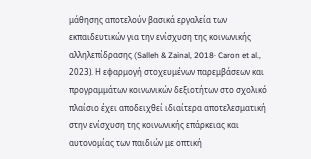μάθησης αποτελούν βασικά εργαλεία των εκπαιδευτικών για την ενίσχυση της κοινωνικής αλληλεπίδρασης (Salleh & Zainal, 2018· Caron et al., 2023). Η εφαρμογή στοχευμένων παρεμβάσεων και προγραμμάτων κοινωνικών δεξιοτήτων στο σχολικό πλαίσιο έχει αποδειχθεί ιδιαίτερα αποτελεσματική στην ενίσχυση της κοινωνικής επάρκειας και αυτονομίας των παιδιών με οπτική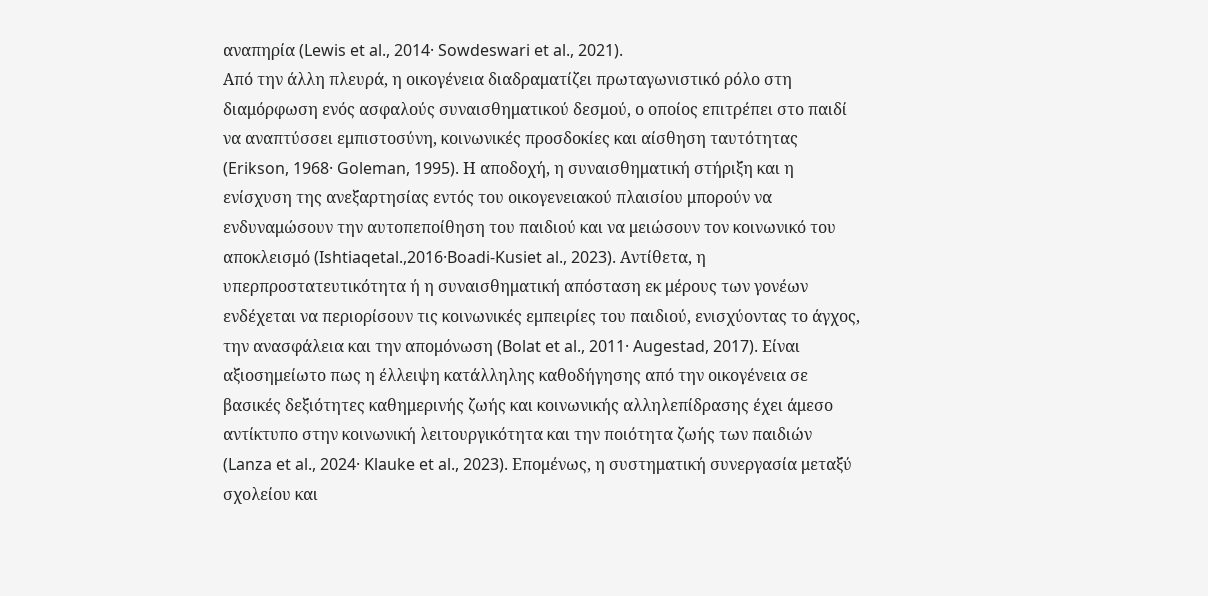αναπηρία (Lewis et al., 2014· Sowdeswari et al., 2021).
Από την άλλη πλευρά, η οικογένεια διαδραματίζει πρωταγωνιστικό ρόλο στη διαμόρφωση ενός ασφαλούς συναισθηματικού δεσμού, ο οποίος επιτρέπει στο παιδί να αναπτύσσει εμπιστοσύνη, κοινωνικές προσδοκίες και αίσθηση ταυτότητας (Erikson, 1968· Goleman, 1995). Η αποδοχή, η συναισθηματική στήριξη και η ενίσχυση της ανεξαρτησίας εντός του οικογενειακού πλαισίου μπορούν να ενδυναμώσουν την αυτοπεποίθηση του παιδιού και να μειώσουν τον κοινωνικό του αποκλεισμό (Ishtiaqetal.,2016·Boadi-Kusiet al., 2023). Αντίθετα, η υπερπροστατευτικότητα ή η συναισθηματική απόσταση εκ μέρους των γονέων ενδέχεται να περιορίσουν τις κοινωνικές εμπειρίες του παιδιού, ενισχύοντας το άγχος, την ανασφάλεια και την απομόνωση (Bolat et al., 2011· Augestad, 2017). Είναι αξιοσημείωτο πως η έλλειψη κατάλληλης καθοδήγησης από την οικογένεια σε βασικές δεξιότητες καθημερινής ζωής και κοινωνικής αλληλεπίδρασης έχει άμεσο αντίκτυπο στην κοινωνική λειτουργικότητα και την ποιότητα ζωής των παιδιών (Lanza et al., 2024· Klauke et al., 2023). Επομένως, η συστηματική συνεργασία μεταξύ σχολείου και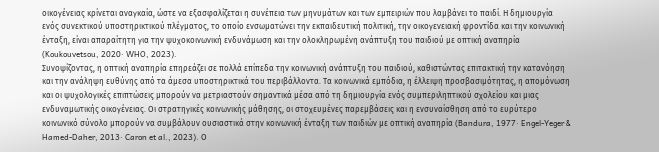οικογένειας κρίνεται αναγκαία, ώστε να εξασφαλίζεται η συνέπεια των μηνυμάτων και των εμπειριών που λαμβάνει το παιδί. Η δημιουργία ενός συνεκτικού υποστηρικτικού πλέγματος, το οποίο ενσωματώνει την εκπαιδευτική πολιτική, την οικογενειακή φροντίδα και την κοινωνική ένταξη, είναι απαραίτητη για την ψυχοκοινωνική ενδυνάμωση και την ολοκληρωμένη ανάπτυξη του παιδιού με οπτική αναπηρία (Koukouvetsou, 2020· WHO, 2023).
Συνοψίζοντας, η οπτική αναπηρία επηρεάζει σε πολλά επίπεδα την κοινωνική ανάπτυξη του παιδιού, καθιστώντας επιτακτική την κατανόηση και την ανάληψη ευθύνης από τα άμεσα υποστηρικτικά του περιβάλλοντα. Τα κοινωνικά εμπόδια, η έλλειψη προσβασιμότητας, η απομόνωση και οι ψυχολογικές επιπτώσεις μπορούν να μετριαστούν σημαντικά μέσα από τη δημιουργία ενός συμπεριληπτικού σχολείου και μιας ενδυναμωτικής οικογένειας. Οι στρατηγικές κοινωνικής μάθησης, οι στοχευμένες παρεμβάσεις και η ενσυναίσθηση από το ευρύτερο κοινωνικό σύνολο μπορούν να συμβάλουν ουσιαστικά στην κοινωνική ένταξη των παιδιών με οπτική αναπηρία (Bandura, 1977· Engel-Yeger & Hamed-Daher, 2013· Caron et al., 2023). Ο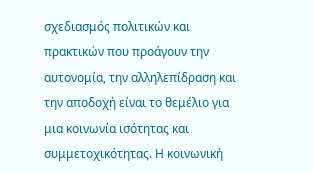σχεδιασμός πολιτικών και πρακτικών που προάγουν την αυτονομία, την αλληλεπίδραση και την αποδοχή είναι το θεμέλιο για μια κοινωνία ισότητας και συμμετοχικότητας. Η κοινωνική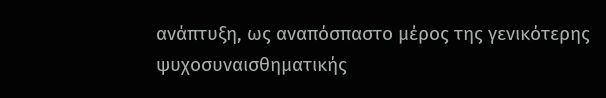ανάπτυξη, ως αναπόσπαστο μέρος της γενικότερης ψυχοσυναισθηματικής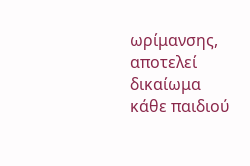ωρίμανσης, αποτελεί δικαίωμα κάθε παιδιού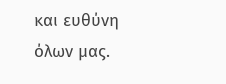και ευθύνη όλων μας.